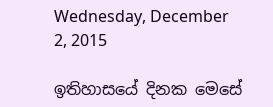Wednesday, December 2, 2015

ඉතිහාසයේ දිනක මෙසේ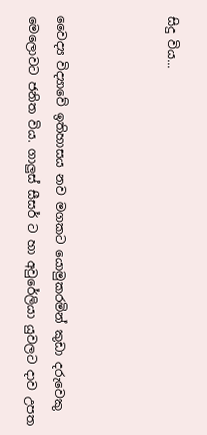සිදු විය...



වෛද්‍ය විද්‍යාවේ ඉතිහාසය නව මගකට යොමුකරමින් කුඩා දරුවෙකු මෙලොවට ජනිත විය. ගාලුස්‌ සීසර් ට හා අවුරේලියා යුවලට දාව උපත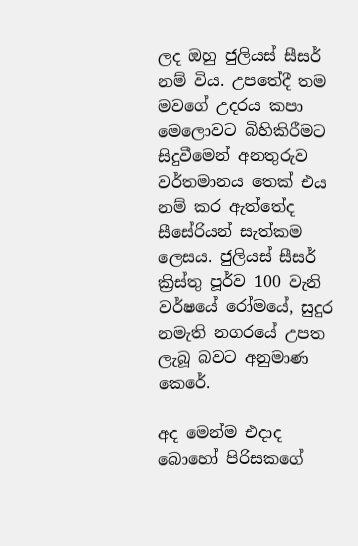ලද ඔහු ජුලියස් සීසර් නම් විය. උපතේදී තම මවගේ උදරය කපා මෙලොවට බිහිකිරීමට සිදුවීමෙන් අනතුරුව වර්තමානය තෙක් එය නම් කර ඇත්තේද සීසේරියන් සැත්කම ලෙසය. ජුලියස් සීසර් ක්‍රිස්‌තු පූර්ව 100 වැනි වර්ෂයේ රෝමයේ, සුදුර නමැති නගරයේ උපත ලැබූ බවට අනුමාණ කෙරේ.

අද මෙන්ම එදාද බොහෝ පිරිසකගේ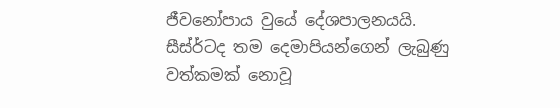ජීවනෝපාය වුයේ දේශපාලනයයි. සීස්ර්ටද තම දෙමාපියන්ගෙන් ලැබුණු වත්කමක් නොවූ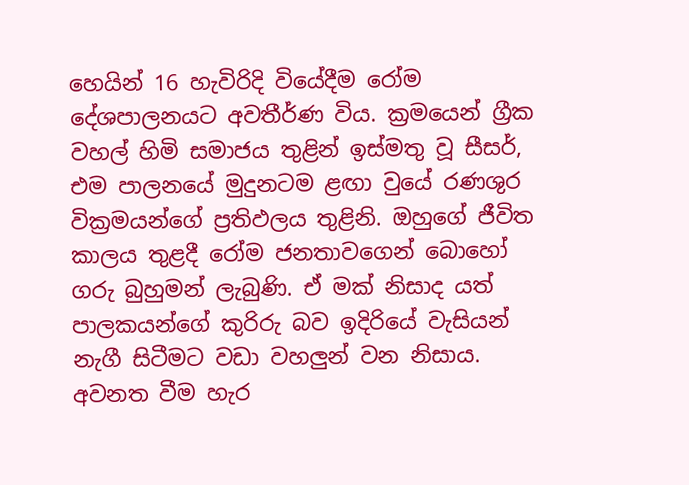හෙයින් 16 හැවිරිදි වියේදීම රෝම දේශපාලනයට අවතීර්ණ විය. ක්‍රමයෙන් ග්‍රීක වහල් හිමි සමාජය තුළින් ඉස්මතු වූ සීසර්, එම පාලනයේ මුදුනටම ළඟා වුයේ රණශුර වික්‍රමයන්ගේ ප්‍රතිඵලය තුළිනි. ඔහුගේ ජීවිත කාලය තුළදී රෝම ජනතාවගෙන් බොහෝ ගරු බුහුමන් ලැබුණි. ඒ මක් නිසාද යත් පාලකයන්ගේ කුරිරු බව ඉදිරියේ වැසියන් නැගී සිටීමට වඩා වහලුන් වන නිසාය. අවනත වීම හැර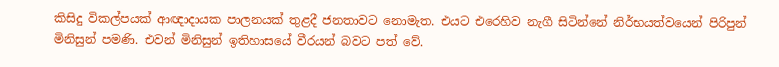කිසිදු විකල්පයක් ආඥාදායක පාලනයක් තුළදී ජනතාවට නොමැත. එයට එරෙහිව නැගී සිටින්නේ නිර්භයත්වයෙන් පිරිපුන් මිනිසුන් පමණි. එවන් මිනිසුන් ඉතිහාසයේ වීරයන් බවට පත් වේ.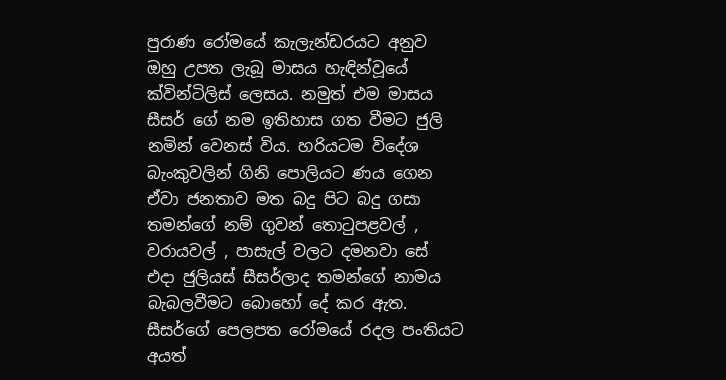පුරාණ රෝමයේ කැලැන්ඩරයට අනුව ඔහු උපත ලැබූ මාසය හැඳින්වූයේ ක්‌වින්ටිලිස්‌ ලෙසය. නමුත් එම මාසය සීසර් ගේ නම ඉතිහාස ගත වීමට ජුලි නමින් වෙනස් විය. හරියටම විදේශ බැංකුවලින් ගිනි පොලියට ණය ගෙන ඒවා ජනතාව මත බදු පිට බදු ගසා තමන්ගේ නම් ගුවන් තොටුපළවල් , වරායවල් , පාසැල් වලට දමනවා සේ එදා ජුලියස් සීසර්ලාද තමන්ගේ නාමය බැබලවීමට බොහෝ දේ කර ඇත. සීසර්ගේ පෙලපත රෝමයේ රදල පංතියට අයත්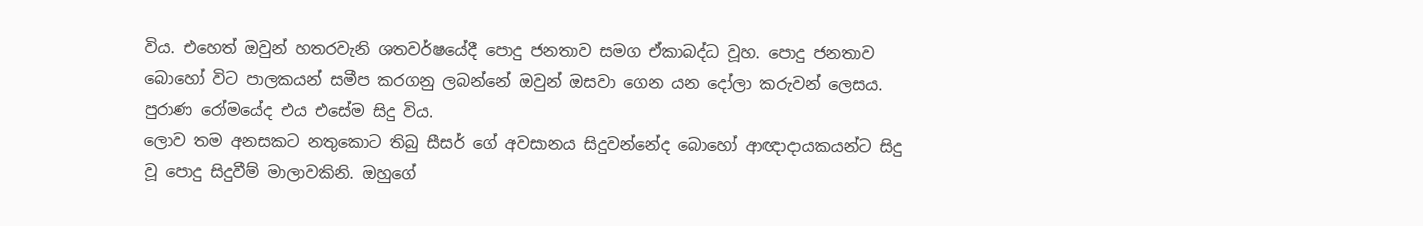විය. එහෙත් ඔවුන් හතරවැනි ශතවර්ෂයේදී පොදු ජනතාව සමග ඒකාබද්ධ වූහ. පොදු ජනතාව බොහෝ විට පාලකයන් සමීප කරගනු ලබන්නේ ඔවුන් ඔසවා ගෙන යන දෝලා කරුවන් ලෙසය. පුරාණ රෝමයේද එය එසේම සිදු විය.
ලොව තම අනසකට නතුකොට තිබු සීසර් ගේ අවසානය සිදුවන්නේද බොහෝ ආඥාදායකයන්ට සිදු වූ පොදු සිදුවීම් මාලාවකිනි. ඔහුගේ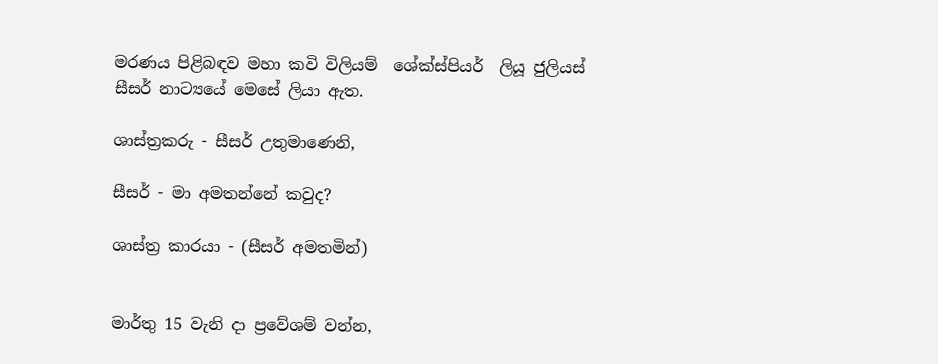මරණය පිළිබඳව මහා කවි විලියම්  ශේක්ස්පියර්  ලියූ ජුලියස්‌ සීසර් නාට්‍යයේ මෙසේ ලියා ඇත.

ශාස්‌ත්‍රකරු - සීසර් උතුමාණෙනි,

සීසර් - මා අමතන්නේ කවුද?

ශාස්‌ත්‍ර කාරයා - (සීසර් අමතමින්)


මාර්තු 15 වැනි දා ප්‍රවේශම් වන්න,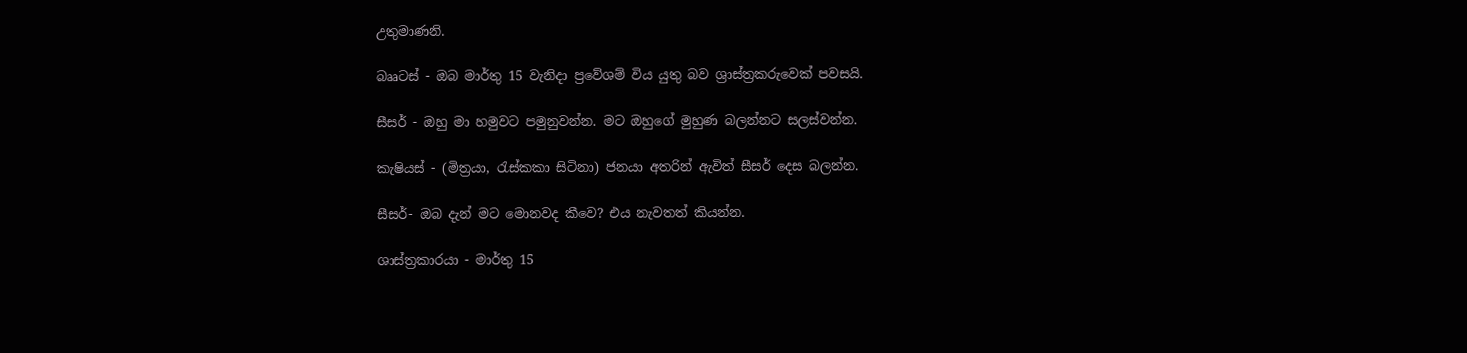උතුමාණනි.

බෲටස්‌ - ඔබ මාර්තු 15 වැනිදා ප්‍රවේශම් විය යුතු බව ශ්‍රාස්‌ත්‍රකරුවෙක්‌ පවසයි.

සීසර් - ඔහු මා හමුවට පමුනුවන්න. මට ඔහුගේ මුහුණ බලන්නට සලස්‌වන්න.

කැෂියස්‌ - (මිත්‍රයා, රැස්‌කකා සිටිනා) ජනයා අතරින් ඇවිත් සීසර් දෙස බලන්න.

සීසර්- ඔබ දැන් මට මොනවද කීවෙ? එය නැවතත් කියන්න.

ශාස්‌ත්‍රකාරයා - මාර්තු 15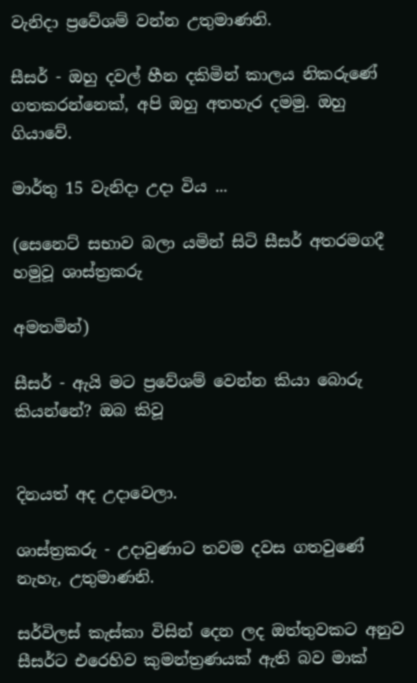වැනිදා ප්‍රවේශම් වන්න උතුමාණනි.

සීසර් - ඔහු දවල් හීන දකිමින් කාලය නිකරුණේ ගතකරන්නෙක්‌, අපි ඔහු අතහැර දමමු. ඔහු ගියාවේ.

මාර්තු 15 වැනිදා උදා විය ...

(සෙනෙට්‌ සභාව බලා යමින් සිටි සීසර් අතරමගදී හමුවූ ශාස්‌ත්‍රකරු

අමතමින්)

සීසර් - ඇයි මට ප්‍රවේශම් වෙන්න කියා බොරු කියන්නේ? ඔබ කිවූ


දිනයත් අද උදාවෙලා.

ශාස්‌ත්‍රකරු - උදාවුණාට තවම දවස ගතවුණේ නැහැ, උතුමාණනි.

සර්විලස්‌ කැස්‌කා විසින් දෙන ලද ඔත්තුවකට අනුව සීසර්ට එරෙහිව කුමන්ත්‍රණයක් ඇති බව මාක්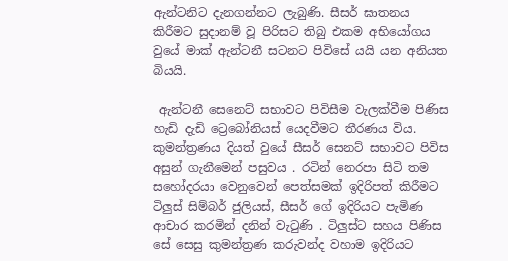ඇන්ටනිට දැනගන්නට ලැබුණි. සීසර් ඝාතනය කිරීමට සුදානම් වූ පිරිසට තිබු එකම අභියෝගය වුයේ මාක් ඇන්ටනී සටනට පිවිසේ යයි යන අනියත බියයි.

 ඇන්ටනී සෙනෙට්‌ සභාවට පිවිසීම වැලක්වීම පිණිස හැඩි දැඩි ට්‍රෙබෝනියස්‌ යෙදවීමට තීරණය විය. කුමන්ත්‍රණය දියත් වුයේ සීසර් සෙනට් සභාවට පිවිස අසුන් ගැනීමෙන් පසුවය . රටින් නෙරපා සිටි තම සහෝදරයා වෙනුවෙන් පෙත්සමක් ඉදිරිපත් කිරීමට ටිලුස්‌ සිම්බර් ජුලියස්, සීසර් ගේ ඉදිරියට පැමිණ ආචාර කරමින් දනින් වැටුණි . ටිලුස්‌ට සහය පිණිස සේ සෙසු කුමන්ත්‍රණ කරුවන්ද වහාම ඉදිරියට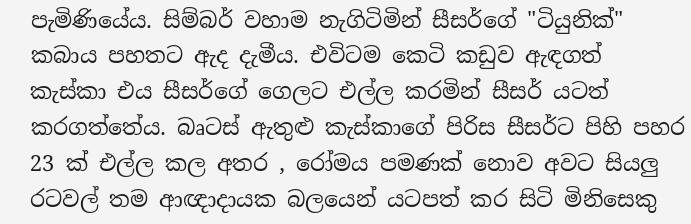පැමිණියේය. සිම්බර් වහාම නැගිටිමින් සීසර්ගේ "ටියුනික්‌" කබාය පහතට ඇද දැමීය. එවිටම කෙටි කඩුව ඇඳගත් කැස්‌කා එය සීසර්ගේ ගෙලට එල්ල කරමින් සීසර් යටත් කරගත්තේය. බෘටස්‌ ඇතුළු කැස්‌කාගේ පිරිස සීසර්ට පිහි පහර 23 ක් එල්ල කල අතර , රෝමය පමණක් නොව අවට සියලු රටවල් තම ආඥාදායක බලයෙන් යටපත් කර සිටි මිනිසෙකු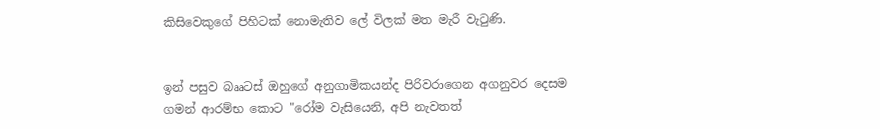කිසිවෙකුගේ පිහිටක් නොමැතිව ලේ විලක් මත මැරී වැටුණි.


ඉන් පසුව බෲටස්‌ ඔහුගේ අනුගාමිකයන්ද පිරිවරාගෙන අගනුවර දෙසම ගමන් ආරම්භ කොට "රෝම වැසියෙනි, අපි නැවතත්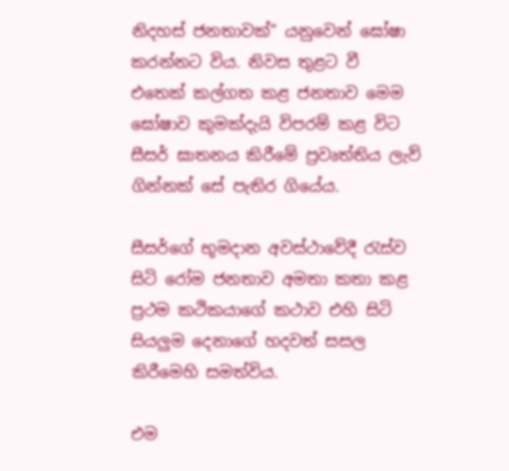නිදහස්‌ ජනතාවක්‌" යනුවෙන් ඝෝෂා කරන්නට විය. නිවස තුළට වී එතෙක්‌ කල්ගත කළ ජනතාව මෙම ඝෝෂාව කුමක්‌දැයි විපරම් කළ විට සීසර් ඝාතනය කිරීමේ ප්‍රවෘත්තිය ලැව් ගින්නක්‌ සේ පැතිර ගියේය.

සීසර්ගේ භූමදාන අවස්‌ථාවේදී රැස්‌ව සිටි රෝම ජනතාව අමතා කතා කළ ප්‍රථම කථිකයාගේ කථාව එහි සිටි සියලුම දෙනාගේ හදවත් සසල කිරීමෙහි සමත්විය.

එම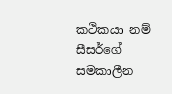කථිකයා නම් සීසර්ගේ සමකාලීන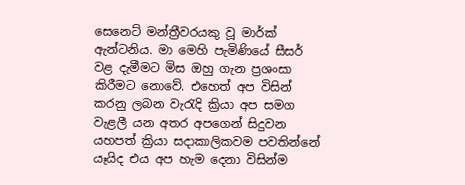සෙනෙට්‌ මන්ත්‍රීවරයකු වූ මාර්ක්‌ ඇන්ටනිය. මා මෙහි පැමිණියේ සීසර් වළ දැමීමට මිස ඔහු ගැන ප්‍රශංසා කිරීමට නොවේ. එහෙත් අප විසින් කරනු ලබන වැරැදි ක්‍රියා අප සමග වැළලී යන අතර අපගෙන් සිදුවන යහපත් ක්‍රියා සදාකාලිකවම පවතින්නේ යෑයිද එය අප හැම දෙනා විසින්ම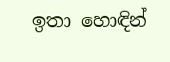ඉතා හොඳින්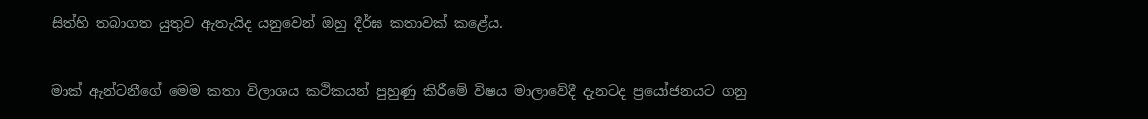සිත්හි තබාගත යුතුව ඇතැයිද යනුවෙන් ඔහු දීර්ඝ කතාවක්‌ කළේය.


මාක්‌ ඇන්ටනීගේ මෙම කතා විලාශය කථිකයන් පුහුණු කිරීමේ විෂය මාලාවේදී දැනටද ප්‍රයෝජනයට ගනු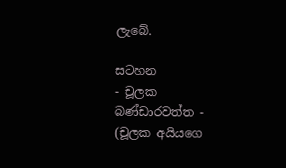ලැබේ.

සටහන
- චූලක බණ්ඩාරවත්ත -
(චූලක අයියගෙ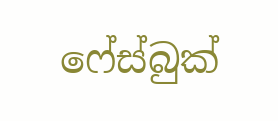ෆේස්බුක්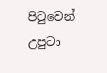පිටුවෙන් උපුටා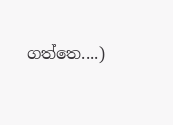ගත්තෙ....)